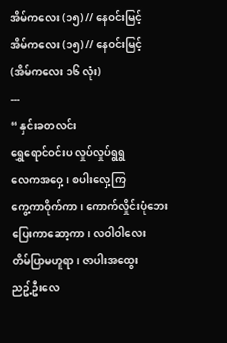အိမ်ကလေး (၁၅) // နေဝင်းမြင့်
အိမ်ကလေး (၁၅) // နေဝင်းမြင့်
(အိမ်ကလေး ၁၆ လုံး)
---
“ နှင်းခတလင်း
ရွှေရောင်ဝင်းပ လှုပ်လှုပ်ရွရွ
လေကအဝှေ့၊ စပါးလှေ့ကြ
ကွေ့ကာဝိုက်ကာ၊ ကောက်လှိုင်းပုံဘေး
ပြေးကာဆော့ကာ၊ လဝါဝါလေး
တိမ်ပြာမဟူရာ၊ ဇာပါးအထွေး
ညဥ့်ဦးလေ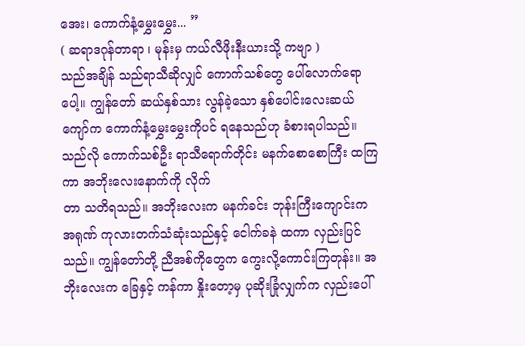အေး၊ ကောက်နံ့မွှေးမွှေး... ”
( ဆရာဒဂုန်တာရာ ၊ မုန်းမှ ကယ်လီဖိုးနီးယားသို့ ကဗျာ )
သည်အချိန် သည်ရာသီဆိုလျှင် ကောက်သစ်တွေ ပေါ်လောက်ရောပေါ့။ ကျွန်တော် ဆယ်နှစ်သား လွန်ခဲ့သော နှစ်ပေါင်းလေးဆယ်ကျော်က ကောက်နံ့မွှေးမွှေးကိုပင် ရနေသည်ဟု ခံစားရပါသည်။ သည်လို ကောက်သစ်ဦး ရာသီရောက်တိုင်း မနက်စောစောကြီး ထကြကာ အဘိုးလေးနောက်ကို လိုက်
တာ သတိရသည်။ အဘိုးလေးက မနက်ခင်း ဘုန်းကြီးကျောင်းက အရုဏ် ကုလားတက်သံဆုံးသည်နှင့် ငေါက်ခနဲ ထကာ လှည်းပြင်သည်။ ကျွန်တော်တို့ ညီအစ်ကိုတွေက ကွေးလို့ကောင်းကြတုန်း။ အဘိုးလေးက ခြေနှင့် ကန်ကာ နှိုးတော့မှ ပုဆိုးခြုံလျှက်က လှည်းပေါ်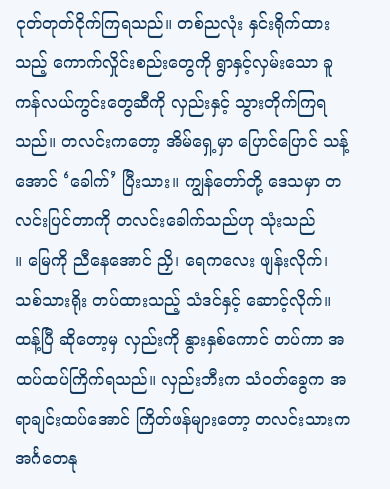ငုတ်တုတ်ငိုက်ကြရသည်။ တစ်ညလုံး နှင်းရိုက်ထားသည့် ကောက်လှိုင်းစည်းတွေကို ရွာနှင့်လှမ်းသော ခူကန်လယ်ကွင်းတွေဆီကို လှည်းနှင့် သွားတိုက်ကြရသည်။ တလင်းကတော့ အိမ်ရှေ့မှာ ပြောင်ပြောင် သန့်အောင် ‘ခေါက်’ ပြီးသား။ ကျွန်တော်တို့ ဒေသမှာ တလင်းပြင်တာကို တလင်းခေါက်သည်ဟု သုံးသည်
။ မြေကို ညီနေအောင် ညှိ၊ ရေကလေး ဖျန်းလိုက်၊ သစ်သားရိုး တပ်ထားသည့် သံဒင်နှင့် ဆောင့်လိုက်။ ထန့်ပြီ ဆိုတော့မှ လှည်းကို နွားနှစ်ကောင် တပ်ကာ အထပ်ထပ်ကြိက်ရသည်။ လှည်းဘီးက သံဝတ်ခွေက အရာချင်းထပ်အောင် ကြိတ်ဖန်များတော့ တလင်းသားက အင်္ဂတေနု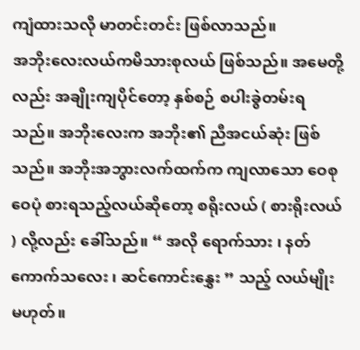ကျံထားသလို မာတင်းတင်း ဖြစ်လာသည်။
အဘိုးလေးလယ်ကမိသားစုလယ် ဖြစ်သည်။ အမေတို့လည်း အချိုးကျပိုင်တော့ နှစ်စဉ် စပါးခွဲတမ်းရသည်။ အဘိုးလေးက အဘိုး၏ ညီအငယ်ဆုံး ဖြစ်သည်။ အဘိုးအဘွားလက်ထက်က ကျလာသော ဝေစု ဝေပုံ စားရသည့်လယ်ဆိုတော့ စရိုးလယ် ( စားရိုးလယ် ) လို့လည်း ခေါ်သည်။ “ အလို ရောက်သား ၊ နတ်ကောက်သလေး ၊ ဆင်ကောင်းနွှေး ” သည့် လယ်မျိုး မဟုတ်။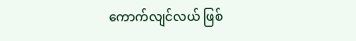ကောက်လျင်လယ် ဖြစ်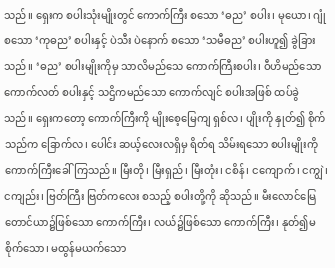သည်။ ရှေးက စပါးသုံးမျိုးတွင် ကောက်ကြီး စသော ‘ဓည’ စပါး၊ မုယော၊ ဂျုံ စသော ‘ကုဓည’ စပါးနှင့် ပဲသီး ပဲနောက် စသော ‘သမီဓည’ စပါးဟူ၍ ခွဲခြားသည်။ ‘ဓည’ စပါးမျိုးကိုမှ သာလိမည်သေ ကောက်ကြီးစပါး၊ ဝီဟိမည်သော ကောက်လတ် စပါးနှင့် သဌိကမည်သော ကောက်လျင် စပါးအဖြစ် ထပ်ခွဲသည်။ ရှေးကတော့ ကောက်ကြီးကို မျိုးစေ့မြေကျ ရှစ်လ၊ ပျိုးကို နှုတ်၍ စိုက်သည်က ခြောက်လ၊ ပေါင်း ဆယ့်လေးလရှိမှ ရိတ်ရ သိမ်းရသော စပါးမျိုးကို ကောက်ကြီးခေါ်ကြသည်။ မြီးတို၊ မြီးရှည်၊ မြီးတုံး၊ ငစိန်၊ ငကျောက်၊ ငကျွဲ၊ ငကျည်း၊ ဗြတ်ကြီး ဗြတ်ကလေး စသည့် စပါးတို့ကို ဆိုသည်။ မီးလောင်မြေ တောင်ယာ၌ဖြစ်သော ကောက်ကြီး၊ လယ်၌ဖြစ်သော ကောက်ကြီး၊ နုတ်၍မစိုက်သော၊ မထွန်မယက်သော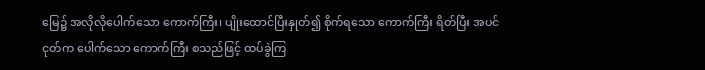မြေ၌ အလိုလိုပေါက်သော ကောက်ကြီး၊ ပျိုးထောင်ပြီးနှုတ်၍ စိုက်ရသော ကောက်ကြီး ရိတ်ပြီး အပင်ငုတ်က ပေါက်သော ကောက်ကြီး စသည်ဖြင့် ထပ်ခွဲကြ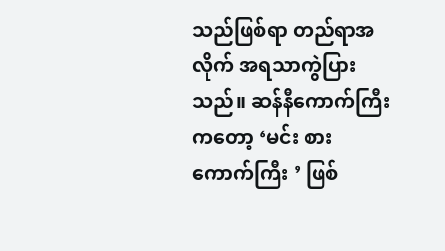သည်ဖြစ်ရာ တည်ရာအလိုက် အရသာကွဲပြားသည်။ ဆန်နီကောက်ကြီးကတော့ ‘မင်း စားကောက်ကြီး ’ ဖြစ်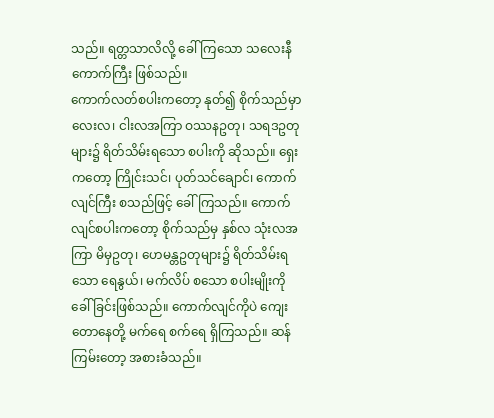သည်။ ရတ္တသာလိလို့ ခေါ် ကြသော သလေးနီ ကောက်ကြီး ဖြစ်သည်။
ကောက်လတ်စပါးကတော့ နုတ်၍ စိုက်သည်မှာ လေးလ၊ ငါးလအကြာ ဝဿနဥတု၊ သရဒဥတုများ၌ ရိတ်သိမ်းရသော စပါးကို ဆိုသည်။ ရှေးကတော့ ကြိုင်းသင်၊ ပုတ်သင်ချောင်၊ ကောက်လျင်ကြီး စသည်ဖြင့် ခေါ်ကြသည်။ ကောက်လျင်စပါးကတော့ စိုက်သည်မှ နှစ်လ သုံးလအကြာ မိမှဥတု၊ ဟေမန္တဥတုများ၌ ရိတ်သိမ်းရသော ရေနွယ်၊ မက်လိပ် စသော စပါးမျိုးကို ခေါ်ခြင်းဖြစ်သည်။ ကောက်လျင်ကိုပဲ ကျေးတောနေတို့ မက်ရေ စက်ရေ ရှိကြသည်။ ဆန်ကြမ်းတော့ အစားခံသည်။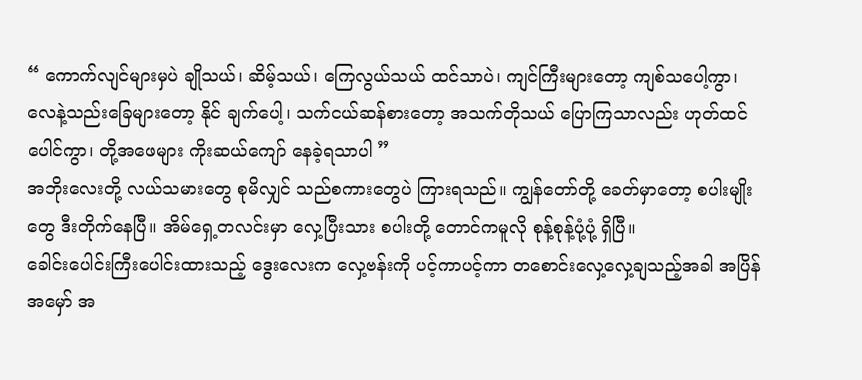“ ကောက်လျင်များမှပဲ ချိုသယ်၊ ဆိမ့်သယ်၊ ကြေလွယ်သယ် ထင်သာပဲ၊ ကျင်ကြီးများတော့ ကျစ်သပေါ့ကွာ၊ လေနဲ့သည်းခြေများတော့ နိုင် ချက်ပေါ့၊ သက်ငယ်ဆန်စားတော့ အသက်တိုသယ် ပြောကြသာလည်း ဟုတ်ထင်ပေါင်ကွာ၊ တို့အဖေများ ကိုးဆယ်ကျော် နေခဲ့ရသာပါ ”
အဘိုးလေးတို့ လယ်သမားတွေ စုမိလျှင် သည်စကားတွေပဲ ကြားရသည်။ ကျွန်တော်တို့ ခေတ်မှာတော့ စပါးမျိုးတွေ ဒီးတိုက်နေပြီ။ အိမ်ရှေ့တလင်းမှာ လှေ့ပြီးသား စပါးတို့ တောင်ကမူလို စုန့်စုန့်ပုံ့ပုံ့ ရှိပြီ။
ခေါင်းပေါင်းကြီးပေါင်းထားသည့် ဒွေးလေးက လှေ့ဗန်းကို ပင့်ကာပင့်ကာ တစောင်းလှေ့လှေ့ချသည့်အခါ အပြိန်အမှော် အ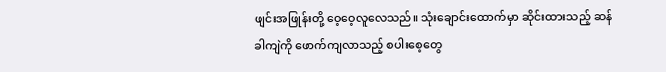ဖျင်းအဖြုန်းတို့ ဝေ့ဝေ့လူလေသည်။ သုံးချောင်းထောက်မှာ ဆိုင်းထားသည့် ဆန်ခါကျဲကို ဖောက်ကျလာသည့် စပါးစေ့တွေ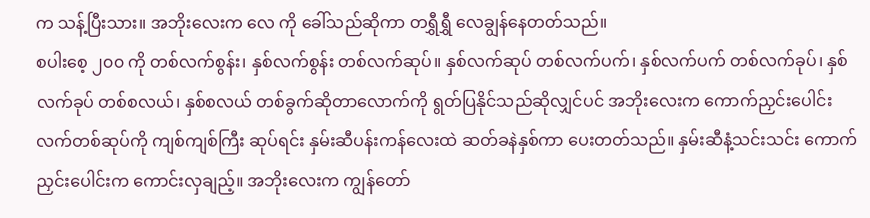က သန့်ပြီးသား။ အဘိုးလေးက လေ ကို ခေါ်သည်ဆိုကာ တရွှီရွှီ လေချွန်နေတတ်သည်။
စပါးစေ့ ၂၀၀ ကို တစ်လက်စွန်း၊ နှစ်လက်စွန်း တစ်လက်ဆုပ်။ နှစ်လက်ဆုပ် တစ်လက်ပက်၊ နှစ်လက်ပက် တစ်လက်ခုပ်၊ နှစ်လက်ခုပ် တစ်စလယ်၊ နှစ်စလယ် တစ်ခွက်ဆိုတာလောက်ကို ရွတ်ပြနိုင်သည်ဆိုလျှင်ပင် အဘိုးလေးက ကောက်ညှင်းပေါင်း လက်တစ်ဆုပ်ကို ကျစ်ကျစ်ကြီး ဆုပ်ရင်း နှမ်းဆီပန်းကန်လေးထဲ ဆတ်ခနဲနှစ်ကာ ပေးတတ်သည်။ နှမ်းဆီနံ့သင်းသင်း ကောက်ညှင်းပေါင်းက ကောင်းလှချည့်။ အဘိုးလေးက ကျွန်တော်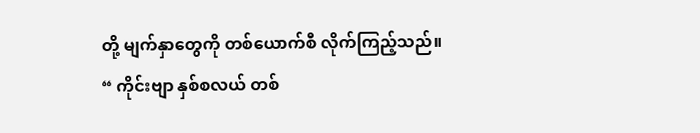တို့ မျက်နှာတွေကို တစ်ယောက်စီ လိုက်ကြည့်သည်။
“ ကိုင်းဗျာ နှစ်စလယ် တစ်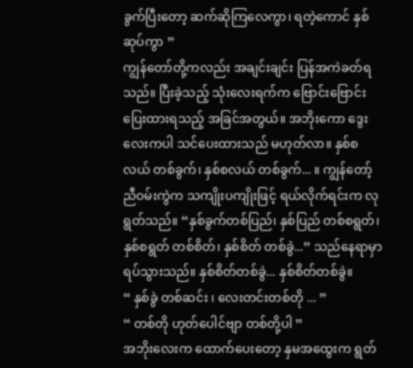ခွက်ပြီးတော့ ဆက်ဆိုကြလေကွာ၊ ရတဲ့ကောင် နှစ်ဆုပ်ကွာ ”
ကျွန်တော်တို့ကလည်း အချင်းချင်း ပြန်အကဲခတ်ရသည်။ ပြီးခဲ့သည့် သုံးလေးရက်က ဗြောင်းဗြောင်းပြေးထားရသည့် အခြင်အတွယ်။ အဘိုးကော ဒွေးလေးကပါ သင်ပေးထားသည် မဟုတ်လာ။ နှစ်စလယ် တစ်ခွက်၊ နှစ်စလယ် တစ်ခွက်... ။ ကျွန်တော့်ညီဝမ်းကွဲက သကျိုးပကျိုးဖြင့် ရယ်လိုက်ရင်းက လုရွတ်သည်။ “နှစ်ခွက်တစ်ပြည်၊ နှစ်ပြည် တစ်စရွတ်၊ နှစ်စရွတ် တစ်စိတ်၊ နှစ်စိတ် တစ်ခွဲ...” သည်နေရာမှာ ရပ်သွားသည်။ နှစ်စိတ်တစ်ခွဲ... နှစ်စိတ်တစ်ခွဲ။
“ နှစ်ခွဲ တစ်ဆင်း ၊ လေးတင်းတစ်တို ... ”
“ တစ်တို ဟုတ်ပေါင်ဗျာ တစ်တို့ပါ ”
အဘိုးလေးက ထောက်ပေးတော့ နှမအထွေးက ရွတ်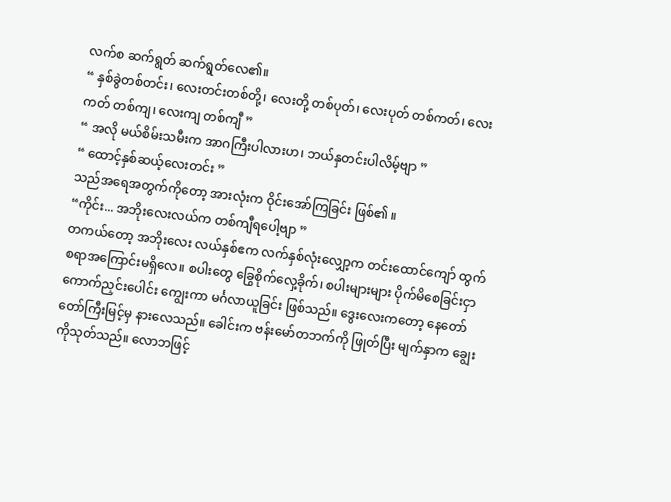လက်စ ဆက်ရွတ် ဆက်ရွတ်လေ၏။
“ နှစ်ခွဲတစ်တင်း၊ လေးတင်းတစ်တို့၊ လေးတို့ တစ်ပုတ်၊ လေးပုတ် တစ်ကတ်၊ လေးကတ် တစ်ကျ၊ လေးကျ တစ်ကျီ ”
“ အလို မယ်စိမ်းသမီးက အာဂကြီးပါလားဟ၊ ဘယ်နှတင်းပါလိမ့်ဗျာ ”
“ ထောင့်နှစ်ဆယ့်လေးတင်း ”
သည်အရေအတွက်ကိုတော့ အားလုံးက ဝိုင်းအော်ကြခြင်း ဖြစ်၏ ။
“ကိုင်း... အဘိုးလေးလယ်က တစ်ကျီရပေါ့ဗျာ ”
တကယ်တော့ အဘိုးလေး လယ်နှစ်ဧက လက်နှစ်လုံးလျှော့က တင်းထောင်ကျော် ထွက်စရာအကြောင်းမရှိလေ။ စပါးတွေ ခြွေစိုက်လှေ့ခိုက်၊ စပါးများများ ပိုက်မိစေခြင်းငှာ ကောက်ညှင်းပေါင်း ကျွေးကာ မင်္ဂလာယူခြင်း ဖြစ်သည်။ ဒွေးလေးကတော့ နေတော်တော်ကြီးမြင့်မှ နားလေသည်။ ခေါင်းက ဗန်းမော်တဘက်ကို ဖြုတ်ပြီး မျက်နှာက ချွေးကိုသုတ်သည်။ လောဘဖြင့်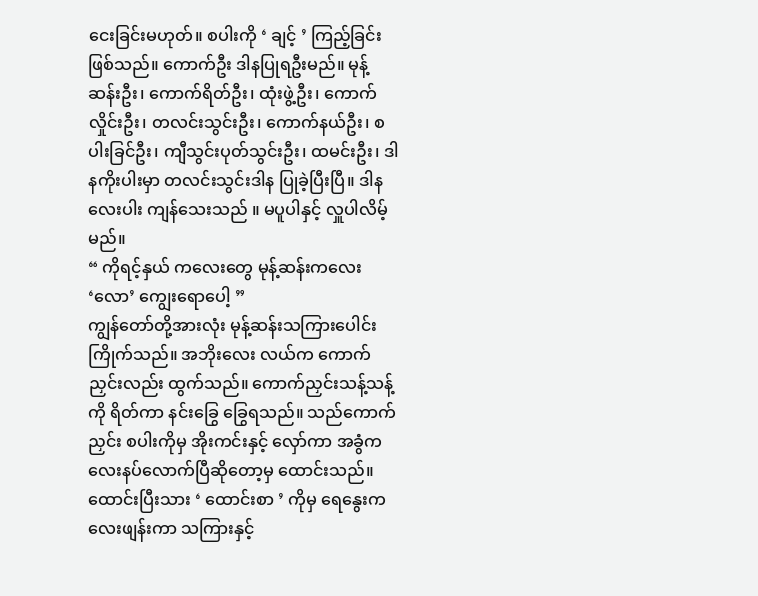ငေးခြင်းမဟုတ်။ စပါးကို ‘ ချင့် ’ ကြည့်ခြင်း ဖြစ်သည်။ ကောက်ဦး ဒါနပြုရဦးမည်။ မုန့်ဆန်းဦး၊ ကောက်ရိတ်ဦး၊ ထုံးဖွဲ့ဦး၊ ကောက်လှိုင်းဦး၊ တလင်းသွင်းဦး၊ ကောက်နယ်ဦး၊ စပါးခြင်ဦး၊ ကျီသွင်းပုတ်သွင်းဦး၊ ထမင်းဦး၊ ဒါနကိုးပါးမှာ တလင်းသွင်းဒါန ပြုခဲ့ပြီးပြီ။ ဒါနလေးပါး ကျန်သေးသည် ။ မပူပါနှင့် လှူပါလိမ့်မည်။
“ ကိုရင့်နှယ် ကလေးတွေ မုန့်ဆန်းကလေး ‘လော’ ကျွေးရောပေါ့ ”
ကျွန်တော်တို့အားလုံး မုန့်ဆန်းသကြားပေါင်း ကြိုက်သည်။ အဘိုးလေး လယ်က ကောက်ညှင်းလည်း ထွက်သည်။ ကောက်ညှင်းသန့်သန့်ကို ရိတ်ကာ နင်းခြွေ ခြွေရသည်။ သည်ကောက်ညှင်း စပါးကိုမှ အိုးကင်းနှင့် လှော်ကာ အခွံကလေးနပ်လောက်ပြီဆိုတော့မှ ထောင်းသည်။ ထောင်းပြီးသား ‘ ထောင်းစာ ’ ကိုမှ ရေနွေးကလေးဖျန်းကာ သကြားနှင့်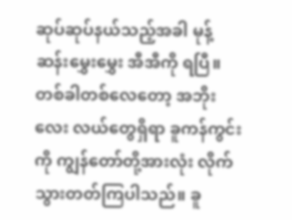ဆုပ်ဆုပ်နယ်သည့်အခါ မုန့်ဆန်းမွှေးမွှေး အီအီကို ရပြီ။
တစ်ခါတစ်လေတော့ အဘိုးလေး လယ်တွေရှိရာ ခူကန်ကွင်းကို ကျွန်တော်တို့အားလုံး လိုက်သွားတတ်ကြပါသည်။ ခူ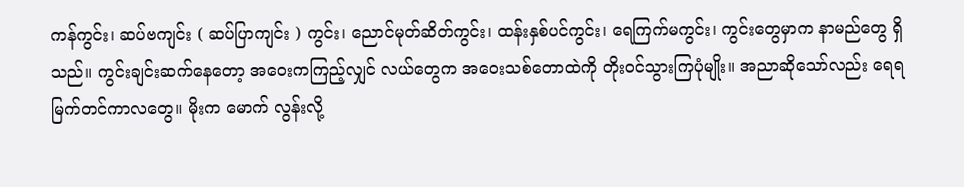ကန်ကွင်း၊ ဆပ်ဗကျင်း ( ဆပ်ပြာကျင်း ) ကွင်း၊ ညောင်မုတ်ဆိတ်ကွင်း၊ ထန်းနှစ်ပင်ကွင်း၊ ရေကြက်မကွင်း၊ ကွင်းတွေမှာက နာမည်တွေ ရှိသည်။ ကွင်းချင်းဆက်နေတော့ အဝေးကကြည့်လျှင် လယ်တွေက အဝေးသစ်တောထဲကို တိုးဝင်သွားကြပုံမျိုး။ အညာဆိုသော်လည်း ရေရမြက်တင်ကာလတွေ။ မိုးက မောက် လွန်းလို့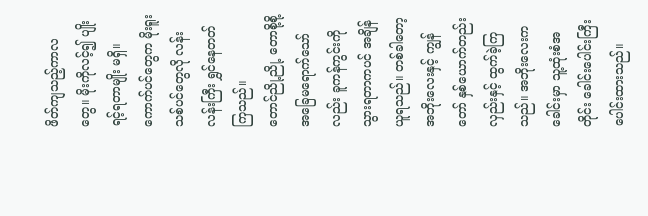ဖိတ်ကျသည့်ကာလတွေ။ မိုးကိုလင့်၍ ပျိုးရင့်ရတာမျိုး မရှိ။ ကောက်ပင်တွေက မိုးရူးသစ်ပင်တွေလို လန်းလန်းကြီး ရွှင်နေတတ်ကြသည်။
တောင်ညို့ညို့ တောစို့စို့ အခြေမရောက်သော်လည်း ခူကန်ကွင်းကို သွားရတာကပင် အချိန်ယူရသည်။ တစ်ခါတော့ အဘိုးလေးနှင့် ကျွန်တော် နှစ်ယောက်တည်း လှည်းနှင့် ထွက်ခဲ့ကြသည်။ အဘိုးလေးက ခေါင်းမှာ သူ့ထုံးစံအတိုင်း ခေါင်းပေါင်းကြီး ပေါင်းထားသည်။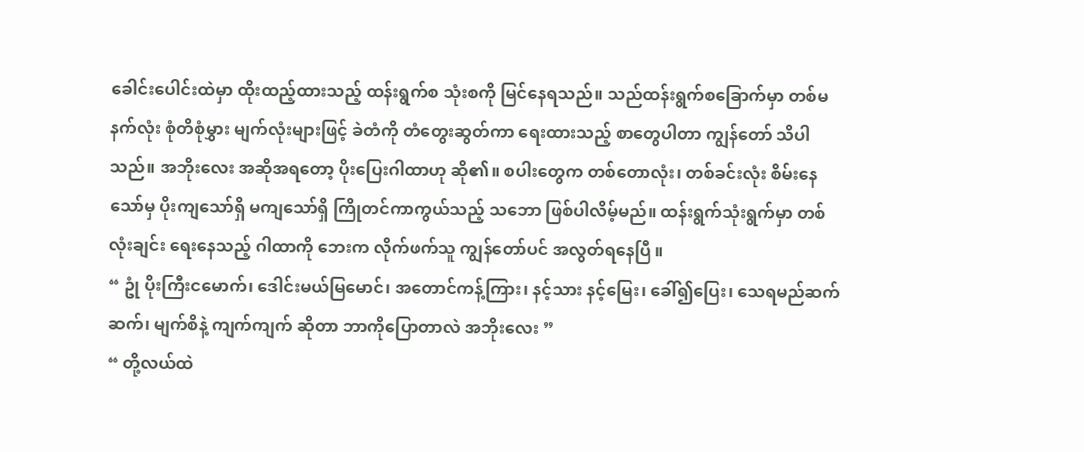ခေါင်းပေါင်းထဲမှာ ထိုးထည့်ထားသည့် ထန်းရွက်စ သုံးစကို မြင်နေရသည်။ သည်ထန်းရွက်စခြောက်မှာ တစ်မနက်လုံး စုံတိစုံမွှား မျက်လုံးများဖြင့် ခဲတံကို တံတွေးဆွတ်ကာ ရေးထားသည့် စာတွေပါတာ ကျွန်တော် သိပါသည်။ အဘိုးလေး အဆိုအရတော့ ပိုးပြေးဂါထာဟု ဆို၏။ စပါးတွေက တစ်တောလုံး၊ တစ်ခင်းလုံး စိမ်းနေသော်မှ ပိုးကျသော်ရှိ မကျသော်ရှိ ကြိုတင်ကာကွယ်သည့် သဘော ဖြစ်ပါလိမ့်မည်။ ထန်းရွက်သုံးရွက်မှာ တစ်လုံးချင်း ရေးနေသည့် ဂါထာကို ဘေးက လိုက်ဖက်သူ ကျွန်တော်ပင် အလွတ်ရနေပြီ ။
“ ဥုံ ပိုးကြီးငမောက်၊ ဒေါင်းမယ်မြမောင်၊ အတောင်ကန့်ကြား၊ နင့်သား နင့်မြေး၊ ခေါ်၍ပြေး၊ သေရမည်ဆက်ဆက်၊ မျက်စိနဲ့ ကျက်ကျက် ဆိုတာ ဘာကိုပြောတာလဲ အဘိုးလေး ”
“ တို့လယ်ထဲ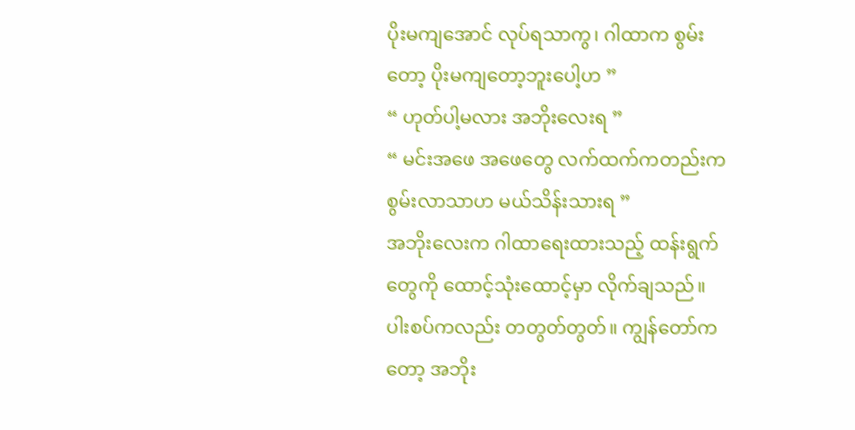ပိုးမကျအောင် လုပ်ရသာကွ၊ ဂါထာက စွမ်းတော့ ပိုးမကျတော့ဘူးပေါ့ဟ ”
“ ဟုတ်ပါ့မလား အဘိုးလေးရ ”
“ မင်းအဖေ အဖေတွေ လက်ထက်ကတည်းက စွမ်းလာသာဟ မယ်သိန်းသားရ ”
အဘိုးလေးက ဂါထာရေးထားသည့် ထန်းရွက်တွေကို ထောင့်သုံးထောင့်မှာ လိုက်ချသည်။ ပါးစပ်ကလည်း တတွတ်တွတ်။ ကျွန်တော်ကတော့ အဘိုး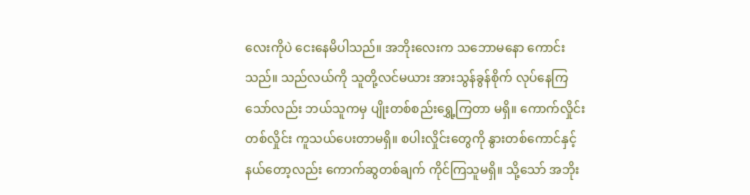လေးကိုပဲ ငေးနေမိပါသည်။ အဘိုးလေးက သဘောမနော ကောင်းသည်။ သည်လယ်ကို သူတို့လင်မယား အားသွန်ခွန်စိုက် လုပ်နေကြသော်လည်း ဘယ်သူကမှ ပျိုးတစ်စည်းရွှေ့ကြတာ မရှိ။ ကောက်လှိုင်းတစ်လှိုင်း ကူသယ်ပေးတာမရှိ။ စပါးလှိုင်းတွေကို နွားတစ်ကောင်နှင့် နယ်တော့လည်း ကောက်ဆွတစ်ချက် ကိုင်ကြသူမရှိ။ သို့သော် အဘိုး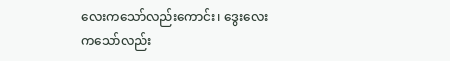လေးကသော်လည်းကောင်း၊ ဒွေးလေးကသော်လည်း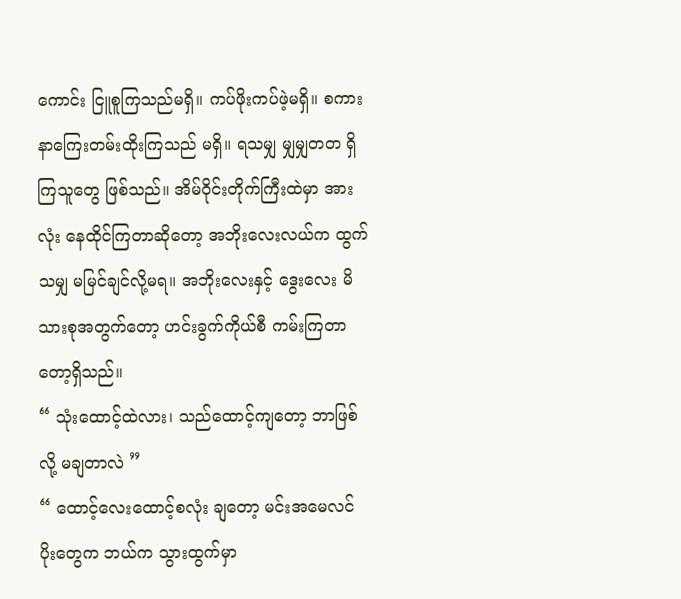ကောင်း ငြူစူကြသည်မရှိ။ ကပ်ဖိုးကပ်ဖဲ့မရှိ။ စကားနာကြေးတမ်းထိုးကြသည် မရှိ။ ရသမျှ မျှမျှတတ ရှိကြသူတွေ ဖြစ်သည်။ အိမ်ဝိုင်းတိုက်ကြီးထဲမှာ အားလုံး နေထိုင်ကြတာဆိုတော့ အဘိုးလေးလယ်က ထွက်သမျှ မမြင်ချင်လို့မရ။ အဘိုးလေးနှင့် ဒွေးလေး မိသားစုအတွက်တော့ ဟင်းခွက်ကိုယ်စီ ကမ်းကြတာတော့ရှိသည်။
“ သုံးထောင့်ထဲလား၊ သည်ထောင့်ကျတော့ ဘာဖြစ်လို့ မချတာလဲ ”
“ ထောင့်လေးထောင့်စလုံး ချတော့ မင်းအမေလင် ပိုးတွေက ဘယ်က သွားထွက်မှာ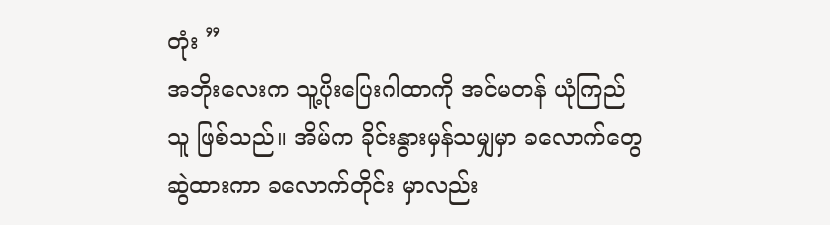တုံး ”
အဘိုးလေးက သူ့ပိုးပြေးဂါထာကို အင်မတန် ယုံကြည်သူ ဖြစ်သည်။ အိမ်က ခိုင်းနွားမှန်သမျှမှာ ခလောက်တွေ ဆွဲထားကာ ခလောက်တိုင်း မှာလည်း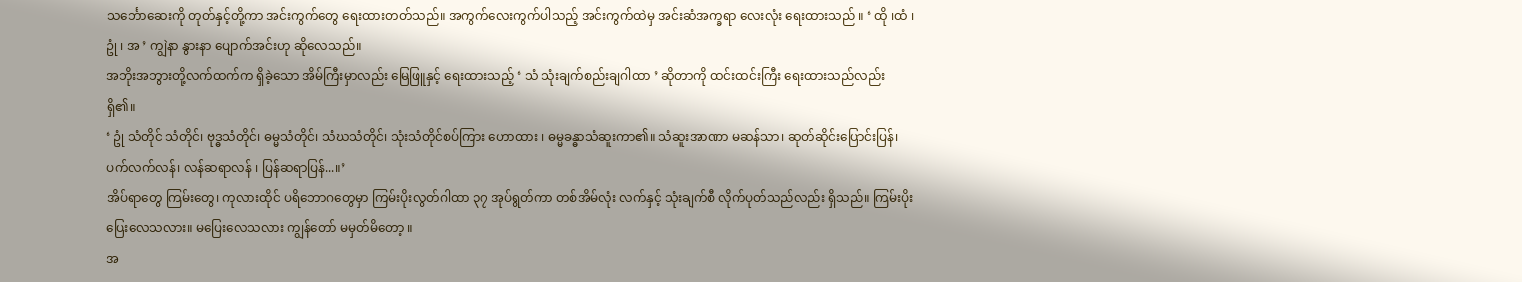သင်္ဘောဆေးကို တုတ်နှင့်တို့ကာ အင်းကွက်တွေ ရေးထားတတ်သည်။ အကွက်လေးကွက်ပါသည့် အင်းကွက်ထဲမှ အင်းဆံအက္ခရာ လေးလုံး ရေးထားသည် ။ ‘ ထို ၊ထံ ၊ ဥုံ ၊ အ ’ ကျွဲနာ နွားနာ ပျောက်အင်းဟု ဆိုလေသည်။
အဘိုးအဘွားတို့လက်ထက်က ရှိခဲ့သော အိမ်ကြီးမှာလည်း မြေဖြူနှင့် ရေးထားသည့် ‘ သံ သုံးချက်စည်းချဂါထာ ’ ဆိုတာကို ထင်းထင်းကြီး ရေးထားသည်လည်း ရှိ၏။
‘ ဥုံ သံတိုင် သံတိုင်၊ ဗုဒ္ဓသံတိုင်၊ ဓမ္မသံတိုင်၊ သံဃသံတိုင်၊ သုံးသံတိုင်စပ်ကြား ဟောထား ၊ ဓမ္မခန္ဓာသံဆူးကာ၏။ သံဆူးအာဏာ မဆန်သာ၊ ဆုတ်ဆိုင်းပြောင်းပြန်၊ ပက်လက်လန်၊ လန်ဆရာလန် ၊ ပြန်ဆရာပြန်...။’
အိပ်ရာတွေ ကြမ်းတွေ၊ ကုလားထိုင် ပရိဘောဂတွေမှာ ကြမ်းပိုးလွတ်ဂါထာ ၃၇ အုပ်ရွတ်ကာ တစ်အိမ်လုံး လက်နှင့် သုံးချက်စီ လိုက်ပုတ်သည်လည်း ရှိသည်။ ကြမ်းပိုးပြေးလေသလား။ မပြေးလေသလား ကျွန်တော် မမှတ်မိတော့ ။
အ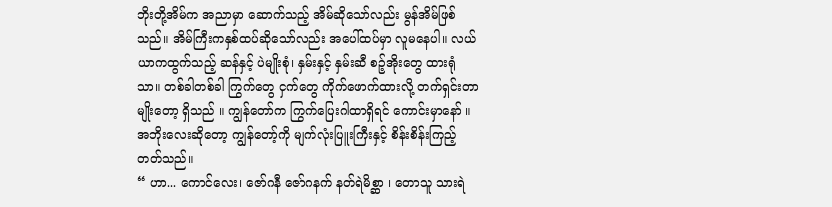ဘိုးတို့အိမ်က အညာမှာ ဆောက်သည့် အိမ်ဆိုသော်လည်း မွန်အိမ်ဖြစ်သည်။ အိမ်ကြီးကနှစ်ထပ်ဆိုသော်လည်း အပေါ်ထပ်မှာ လူမနေပါ။ လယ်ယာကထွက်သည့် ဆန်နှင့် ပဲမျိုးစုံ၊ နှမ်းနှင့် နှမ်းဆီ စဉ့်အိုးတွေ ထားရုံသာ။ တစ်ခါတစ်ခါ ကြွက်တွေ ငှက်တွေ ကိုက်ဖောက်ထားလို့ တက်ရှင်းတာမျိုးတော့ ရှိသည် ။ ကျွန်တော်က ကြွက်ပြေးဂါထာရှိရင် ကောင်းမှာနော် ။ အဘိုးလေးဆိုတော့ ကျွန်တော့်ကို မျက်လုံးပြူးကြီးနှင့် စိန်းစိန်းကြည့်တတ်သည်။
“ ဟာ... ကောင်လေး၊ ဇော်ဂနီ ဇော်ဂနက် နတ်ရဲမိစ္ဆာ ၊ တောသူ သားရဲ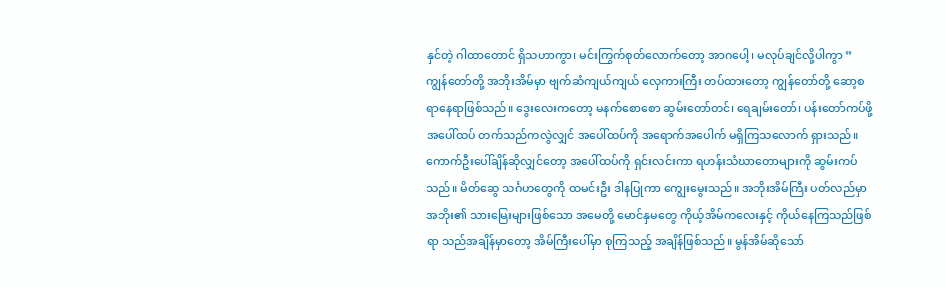နှင်တဲ့ ဂါထာတောင် ရှိသဟာကွာ၊ မင်းကြွက်စုတ်လောက်တော့ အာဂပေါ့၊ မလုပ်ချင်လို့ပါကွာ ”
ကျွန်တော်တို့ အဘိုးအိမ်မှာ ဗျက်ဆံကျယ်ကျယ် လှေကားကြီး တပ်ထားတော့ ကျွန်တော်တို့ ဆော့စရာနေရာဖြစ်သည်။ ဒွေးလေးကတော့ မနက်စောစော ဆွမ်းတော်တင်၊ ရေချမ်းတော်၊ ပန်းတော်ကပ်ဖို့ အပေါ်ထပ် တက်သည်ကလွဲလျှင် အပေါ်ထပ်ကို အရောက်အပေါက် မရှိကြသလောက် ရှားသည်။ ကောက်ဦးပေါ်ချိန်ဆိုလျှင်တော့ အပေါ်ထပ်ကို ရှင်းလင်းကာ ရဟန်းသံဃာတောများကို ဆွမ်းကပ်သည်။ မိတ်ဆွေ သင်္ဂဟတွေကို ထမင်းဦး ဒါနပြုကာ ကျွေးမွေးသည်။ အဘိုးအိမ်ကြီး ပတ်လည်မှာ အဘိုး၏ သားမြေးများဖြစ်သော အမေတို့ မောင်နှမတွေ ကိုယ့်အိမ်ကလေးနှင့် ကိုယ်နေကြသည်ဖြစ်ရာ သည်အချိန်မှာတော့ အိမ်ကြီးပေါ်မှာ စုကြသည့် အချိန်ဖြစ်သည်။ မွန်အိမ်ဆိုသော်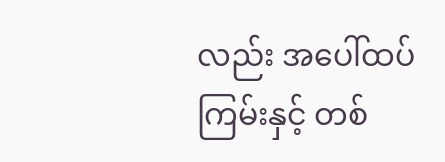လည်း အပေါ်ထပ်ကြမ်းနှင့် တစ်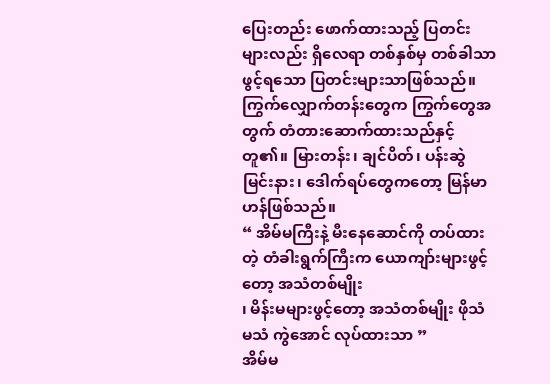ပြေးတည်း ဖောက်ထားသည့် ပြတင်းများလည်း ရှိလေရာ တစ်နှစ်မှ တစ်ခါသာ ဖွင့်ရသော ပြတင်းများသာဖြစ်သည်။ ကြွက်လျှောက်တန်းတွေက ကြွက်တွေအတွက် တံတားဆောက်ထားသည်နှင့် တူ၏။ မြားတန်း၊ ချင်ပိတ်၊ ပန်းဆွဲ မြင်းနား၊ ဒေါက်ရပ်တွေကတော့ မြန်မာဟန်ဖြစ်သည်။
“ အိမ်မကြီးနဲ့ မီးနေဆောင်ကို တပ်ထားတဲ့ တံခါးရွက်ကြီးက ယောကျာ်းများဖွင့်တော့ အသံတစ်မျိုး
၊ မိန်းမများဖွင့်တော့ အသံတစ်မျိုး ဖိုသံ မသံ ကွဲအောင် လုပ်ထားသာ ”
အိမ်မ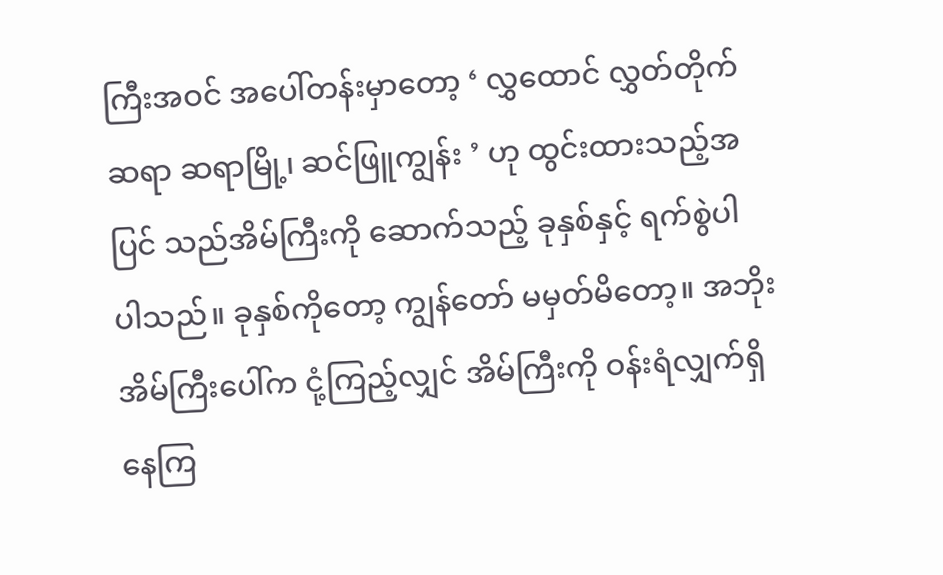ကြီးအဝင် အပေါ်တန်းမှာတော့ ‘ လွှထောင် လွှတ်တိုက်ဆရာ ဆရာမြို့၊ ဆင်ဖြူကျွန်း ’ ဟု ထွင်းထားသည့်အပြင် သည်အိမ်ကြီးကို ဆောက်သည့် ခုနှစ်နှင့် ရက်စွဲပါ ပါသည်။ ခုနှစ်ကိုတော့ ကျွန်တော် မမှတ်မိတော့။ အဘိုးအိမ်ကြီးပေါ်က ငုံ့ကြည့်လျှင် အိမ်ကြီးကို ဝန်းရံလျှက်ရှိနေကြ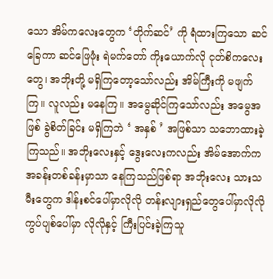သော အိမ်ကလေးတွေက ‘တိုက်ဆင်’ ကို ရံထားကြသော ဆင်ခြေကာ ဆင်ဖြေဖုံး ရဲမက်တော် ကိုးယောက်လို ငုတ်စိကလေးတွေ၊ အဘိုးတို့ မရှိကြတော့သော်လည်း အိမ်ကြီးကို မဖျက်ကြ။ လူလည်း မနေကြ။ အမွေဆိုင်ကြသော်လည်း အမွေအဖြစ် ခွဲစိတ်ခြင်း မရှိကြဘဲ ‘ အနှစ် ’ အဖြစ်သာ သဘောထားခဲ့ကြသည်။ အဘိုးလေးနှင့် ဒွေးလေးကလည်း အိမ်အောက်က အခန်းတစ်ခန်းမှာသာ နေကြသည်ဖြစ်ရာ အဘိုးလေး သားသမီးတွေက ဒါန်းစင်ပေါ်မှာလိုလို တန်းလျားရှည်တွေပေါ်မှာလိုလို ကွပ်ပျစ်ပေါ်မှာ လိုလိုနှင့် ကြီးပြင်းခဲ့ကြသူ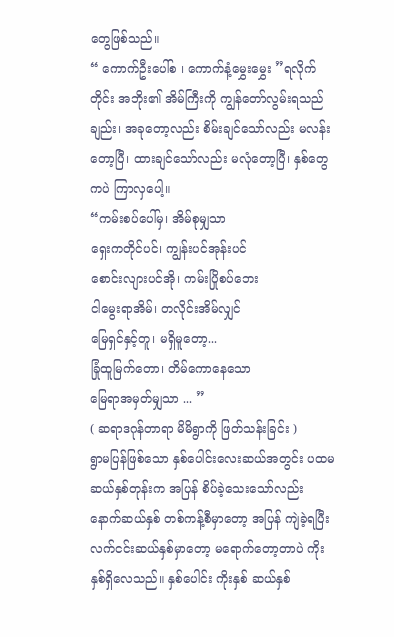တွေဖြစ်သည်။
“ ကောက်ဦးပေါ်စ ၊ ကောက်နံ့မွှေးမွှေး ”ရလိုက်တိုင်း အဘိုး၏ အိမ်ကြီးကို ကျွန်တော်လွမ်းရသည်ချည်း၊ အခုတော့လည်း စိမ်းချင်သော်လည်း မလန်းတော့ပြီ၊ ထားချင်သော်လည်း မလုံတော့ပြီ၊ နှစ်တွေကပဲ ကြာလှပေါ့။
“ကမ်းစပ်ပေါ်မှ၊ အိမ်စုမျှသာ
ရှေးကတိုင်ပင်၊ ကျွန်းပင်အုန်းပင်
စောင်းလျားပင်အို၊ ကမ်းပြိုစပ်ဘေး
ငါမွေးရာအိမ်၊ တလိုင်းအိမ်လျှင်
မြေရှင်နှင့်တူ၊ မရှိမူတော့...
ခြုံထူမြက်တော၊ တိမ်ကောနေသော
မြေရာအမှတ်မျှသာ ... ”
( ဆရာဒဂုန်တာရာ မိမိရွာကို ဖြတ်သန်းခြင်း )
ရွာမပြန်ဖြစ်သော နှစ်ပေါင်းလေးဆယ်အတွင်း ပထမ ဆယ်နှစ်တုန်းက အပြန် စိပ်ခဲ့သေးသော်လည်း နောက်ဆယ်နှစ် တစ်ကန့်စီမှာတော့ အပြန် ကျဲခဲ့ရပြီး လက်ငင်းဆယ်နှစ်မှာတော့ မရောက်တော့တာပဲ ကိုးနှစ်ရှိလေသည်။ နှစ်ပေါင်း ကိုးနှစ် ဆယ်နှစ်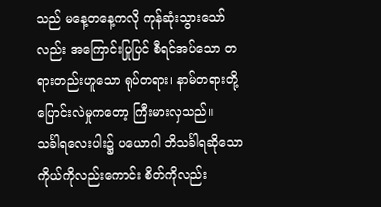သည် မနေ့တနေ့ကလို ကုန်ဆုံးသွားသော်လည်း အကြောင်းပြုပြင် စီရင်အပ်သော တရားတည်းဟူသော ရုပ်တရား၊ နာမ်တရားတို့ ပြောင်းလဲမှုကတော့ ကြီးမားလှသည်။
သင်္ခါရလေးပါး၌ ပယောဂါ ဘိသင်္ခါရဆိုသော ကိုယ်ကိုလည်းကောင်း စိတ်ကိုလည်း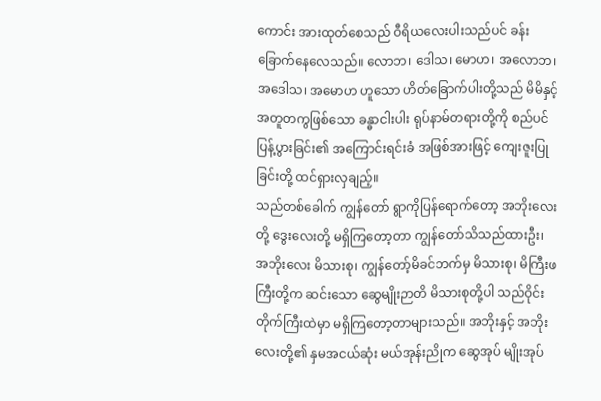ကောင်း အားထုတ်စေသည် ဝီရိယလေးပါးသည်ပင် ခန်းခြောက်နေလေသည်။ လောဘ၊ ဒေါသ၊ မောဟ၊ အလောဘ၊ အဒေါသ၊ အမောဟ ဟူသော ဟိတ်ခြောက်ပါးတို့သည် မိမိနှင့် အတူတကွဖြစ်သော ခန္ဓာငါးပါး ရုပ်နာမ်တရားတို့ကို စည်ပင်ပြန့်ပွားခြင်း၏ အကြောင်းရင်းခံ အဖြစ်အားဖြင့် ကျေးဇူးပြုခြင်းတို့ ထင်ရှားလှချည့်။
သည်တစ်ခေါက် ကျွန်တော် ရွာကိုပြန်ရောက်တော့ အဘိုးလေးတို့ ဒွေးလေးတို့ မရှိကြတော့တာ ကျွန်တော်သိသည်ထားဦး၊ အဘိုးလေး မိသားစု၊ ကျွန်တော့်မိခင်ဘက်မှ မိသားစု၊ မိကြီးဖကြီးတို့က ဆင်းသော ဆွေမျိုးဉာတိ မိသားစုတို့ပါ သည်ဝိုင်းတိုက်ကြီးထဲမှာ မရှိကြတော့တာများသည်။ အဘိုးနှင့် အဘိုးလေးတို့၏ နှမအငယ်ဆုံး မယ်အုန်းညိုက ဆွေအုပ် မျိုးအုပ်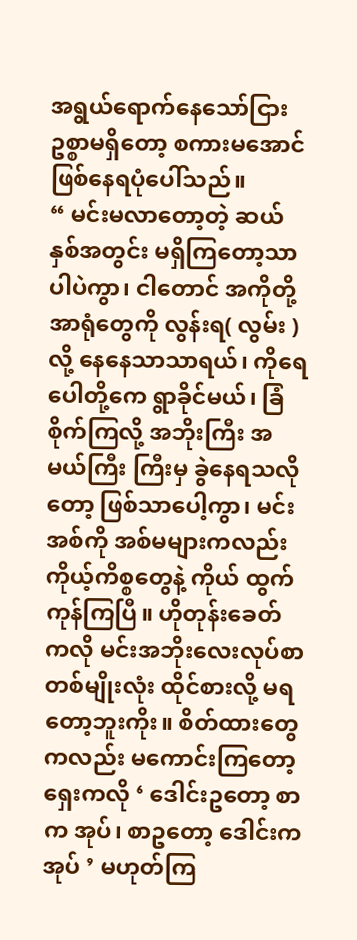အရွယ်ရောက်နေသော်ငြား ဥစ္စာမရှိတော့ စကားမအောင် ဖြစ်နေရပုံပေါ်သည်။
“ မင်းမလာတော့တဲ့ ဆယ်နှစ်အတွင်း မရှိကြတော့သာပါပဲကွာ၊ ငါတောင် အကိုတို့ အာရုံတွေကို လွန်းရ( လွမ်း ) လို့ နေနေသာသာရယ်၊ ကိုရေပေါတို့ကေ ရွာခိုင်မယ်၊ ခြံစိုက်ကြလို့ အဘိုးကြီး အမယ်ကြီး ကြီးမှ ခွဲနေရသလိုတော့ ဖြစ်သာပေါ့ကွာ၊ မင်းအစ်ကို အစ်မများကလည်း ကိုယ့်ကိစ္စတွေနဲ့ ကိုယ် ထွက်ကုန်ကြပြီ။ ဟိုတုန်းခေတ်ကလို မင်းအဘိုးလေးလုပ်စာ တစ်မျိုးလုံး ထိုင်စားလို့ မရတော့ဘူးကိုး။ စိတ်ထားတွေကလည်း မကောင်းကြတော့ ရှေးကလို ‘ ဒေါင်းဥတော့ စာက အုပ်၊ စာဥတော့ ဒေါင်းကအုပ် ’ မဟုတ်ကြ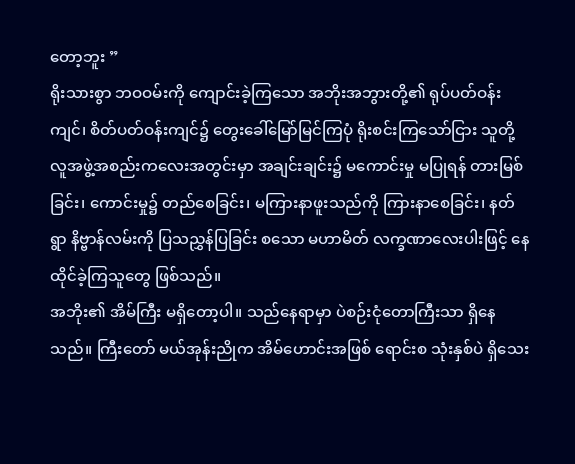တော့ဘူး ”
ရိုးသားစွာ ဘဝဝမ်းကို ကျောင်းခဲ့ကြသော အဘိုးအဘွားတို့၏ ရုပ်ပတ်ဝန်းကျင်၊ စိတ်ပတ်ဝန်းကျင်၌ တွေးခေါ်မြော်မြင်ကြပုံ ရိုးစင်းကြသော်ငြား သူတို့ လူအဖွဲ့အစည်းကလေးအတွင်းမှာ အချင်းချင်း၌ မကောင်းမှု မပြုရန် တားမြစ်ခြင်း၊ ကောင်းမှု၌ တည်စေခြင်း၊ မကြားနာဖူးသည်ကို ကြားနာစေခြင်း၊ နတ်ရွာ နိဗ္ဗာန်လမ်းကို ပြသညွှန်ပြခြင်း စသော မဟာမိတ် လက္ခဏာလေးပါးဖြင့် နေထိုင်ခဲ့ကြသူတွေ ဖြစ်သည်။
အဘိုး၏ အိမ်ကြီး မရှိတော့ပါ။ သည်နေရာမှာ ပဲစဉ်းငုံတောကြီးသာ ရှိနေသည်။ ကြီးတော် မယ်အုန်းညိုက အိမ်ဟောင်းအဖြစ် ရောင်းစ သုံးနှစ်ပဲ ရှိသေး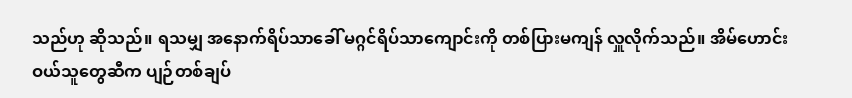သည်ဟု ဆိုသည်။ ရသမျှ အနောက်ရိပ်သာခေါ် မဂ္ဂင်ရိပ်သာကျောင်းကို တစ်ပြားမကျန် လှူလိုက်သည်။ အိမ်ဟောင်းဝယ်သူတွေဆီက ပျဉ်တစ်ချပ်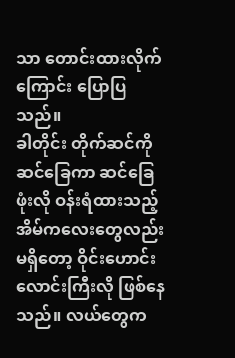သာ တောင်းထားလိုက်ကြောင်း ပြောပြသည်။
ခါတိုင်း တိုက်ဆင်ကို ဆင်ခြေကာ ဆင်ခြေဖုံးလို ဝန်းရံထားသည့် အိမ်ကလေးတွေလည်း မရှိတော့ ဝိုင်းဟောင်းလောင်းကြီးလို ဖြစ်နေသည်။ လယ်တွေက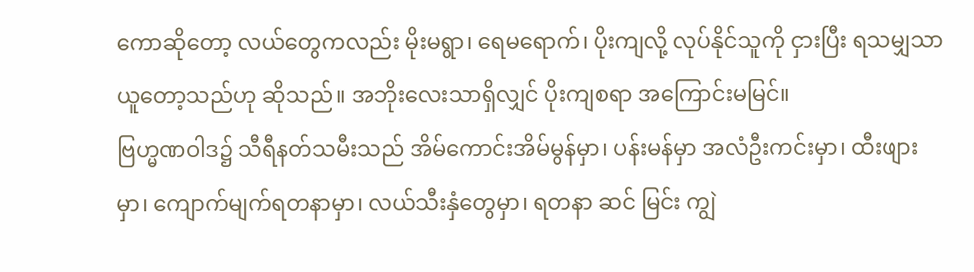ကောဆိုတော့ လယ်တွေကလည်း မိုးမရွာ၊ ရေမရောက်၊ ပိုးကျလို့ လုပ်နိုင်သူကို ငှားပြီး ရသမျှသာ ယူတော့သည်ဟု ဆိုသည်။ အဘိုးလေးသာရှိလျှင် ပိုးကျစရာ အကြောင်းမမြင်။
ဗြဟ္မဏဝါဒ၌ သီရီနတ်သမီးသည် အိမ်ကောင်းအိမ်မွန်မှာ၊ ပန်းမန်မှာ အလံဦးကင်းမှာ၊ ထီးဖျားမှာ၊ ကျောက်မျက်ရတနာမှာ၊ လယ်သီးနှံတွေမှာ၊ ရတနာ ဆင် မြင်း ကျွဲ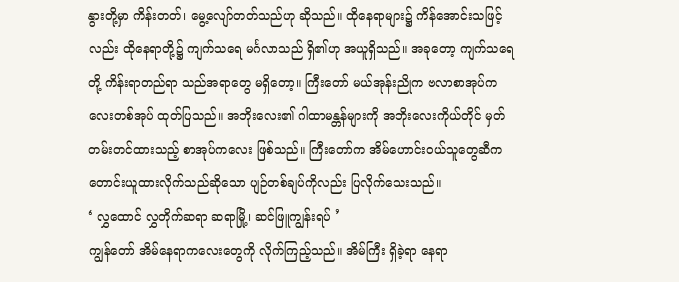နွားတို့မှာ ကိန်းတတ်၊ မွေ့လျော်တတ်သည်ဟု ဆိုသည်။ ထိုနေရာများ၌ ကိန်အောင်းသဖြင့်လည်း ထိုနေရာတို့၌ ကျက်သရေ မင်္ဂလာသည် ရှိ၏ဟု အယူရှိသည်။ အခုတော့ ကျက်သရေတို့ ကိန်းရာတည်ရာ သည်အရာတွေ မရှိတော့။ ကြီးတော် မယ်အုန်းညိုက ဗလာစာအုပ်ကလေးတစ်အုပ် ထုတ်ပြသည်။ အဘိုးလေး၏ ဂါထာမန္တန်များကို အဘိုးလေးကိုယ်တိုင် မှတ်တမ်းတင်ထားသည့် စာအုပ်ကလေး ဖြစ်သည်။ ကြီးတော်က အိမ်ဟောင်းဝယ်သူတွေဆီက တောင်းယူထားလိုက်သည်ဆိုသော ပျဉ်တစ်ချပ်ကိုလည်း ပြလိုက်သေးသည်။
‘ လွှထောင် လွှတိုက်ဆရာ ဆရာမြို့၊ ဆင်ဖြူကျွန်းရပ် ’
ကျွန်တော် အိမ်နေရာကလေးတွေကို လိုက်ကြည့်သည်။ အိမ်ကြီး ရှိခဲ့ရာ နေရာ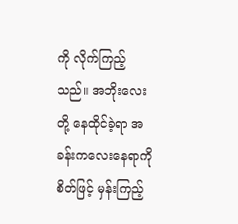ကို လိုက်ကြည့်သည်။ အဘိုးလေးတို့ နေထိုင်ခဲ့ရာ အခန်းကလေးနေရာကို စိတ်ဖြင့် မှန်းကြည့်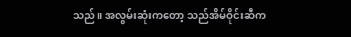သည်။ အလွမ်းဆုံးကတော့ သည်အိမ်ဝိုင်းဆီက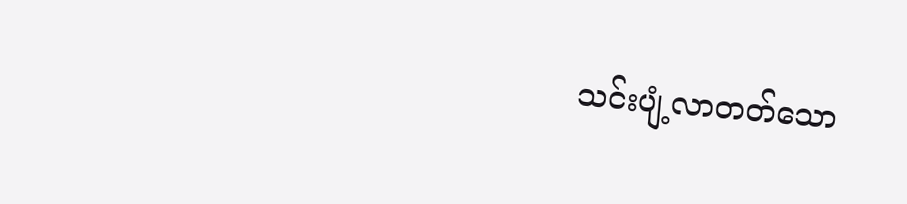သင်းပျံ့လာတတ်သော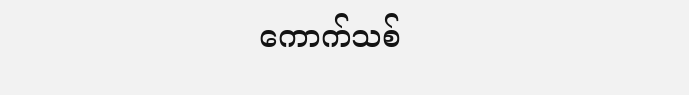ကောက်သစ်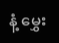နံ့ မွှေး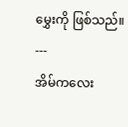မွှေးကို ဖြစ်သည်။
---
အိမ်ကလေး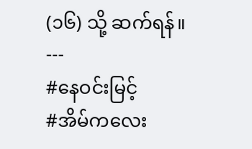(၁၆) သို့ ဆက်ရန်။
---
#နေဝင်းမြင့်
#အိမ်ကလေး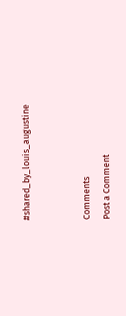#shared_by_louis_augustine


Comments
Post a Comment